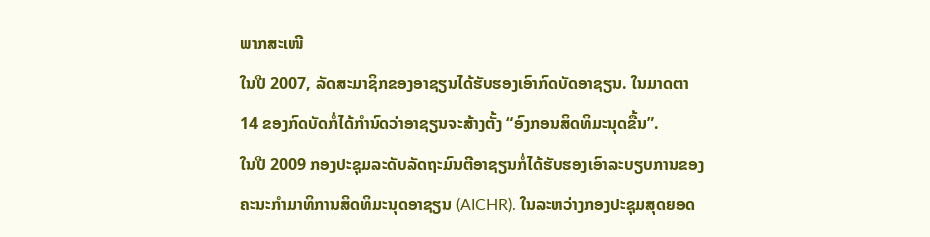ພາກສະເໜີ
ໃນປີ 2007, ລັດສະມາຊິກຂອງອາຊຽນໄດ້ຮັບຮອງເອົາກົດບັດອາຊຽນ. ໃນມາດຕາ 14 ຂອງກົດບັດກໍ່ໄດ້ກຳນົດວ່າອາຊຽນຈະສ້າງຕັ້ງ “ອົງກອນສິດທິມະນຸດຂື້ນ”.
ໃນປີ 2009 ກອງປະຊຸມລະດັບລັດຖະມົນຕີອາຊຽນກໍ່ໄດ້ຮັບຮອງເອົາລະບຽບການຂອງຄະນະກຳມາທິການສິດທິມະນຸດອາຊຽນ (AICHR). ໃນລະຫວ່າງກອງປະຊຸມສຸດຍອດ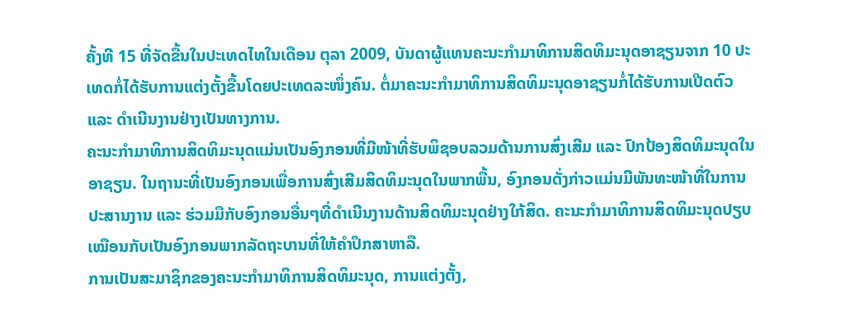ຄັ້ງທີ 15 ທີ່ຈັດຂື້ນໃນປະເທດໄທໃນເດືອນ ຕຸລາ 2009, ບັນດາຜູ້ແທນຄະນະກຳມາທິການສິດທິມະນຸດອາຊຽນຈາກ 10 ປະເທດກໍ່ໄດ້ຮັບການແຕ່ງຕັ້ງຂື້ນໂດຍປະເທດລະໜຶ່ງຄົນ. ຕໍ່ມາຄະນະກຳມາທິການສິດທິມະນຸດອາຊຽນກໍ່ໄດ້ຮັບການເປີດຕົວ ແລະ ດຳເນີນງານຢ່າງເປັນທາງການ.
ຄະນະກຳມາທິການສິດທິມະນຸດແມ່ນເປັນອົງກອນທີ່ມີໜ້າທີ່ຮັບພິຊອບລວມດ້ານການສົ່ງເສີມ ແລະ ປົກປ້ອງສິດທິມະນຸດໃນອາຊຽນ. ໃນຖານະທີ່ເປັນອົງກອນເພື່ອການສົ່ງເສີມສິດທິມະນຸດໃນພາກພື້ນ, ອົງກອນດັ່ງກ່າວແມ່ນມີພັນທະໜ້າທີ່ໃນການປະສານງານ ແລະ ຮ່ວມມືກັບອົງກອນອື່ນໆທີ່ດຳເນີນງານດ້ານສິດທິມະນຸດຢ່າງໃກ້ສິດ. ຄະນະກຳມາທິການສິດທິມະນຸດປຽບເໝືອນກັບເປັນອົງກອນພາກລັດຖະບານທີ່ໃຫ້ຄຳປຶກສາຫາລື.
ການເປັນສະມາຊິກຂອງຄະນະກຳມາທິການສິດທິມະນຸດ, ການແຕ່ງຕັ້ງ,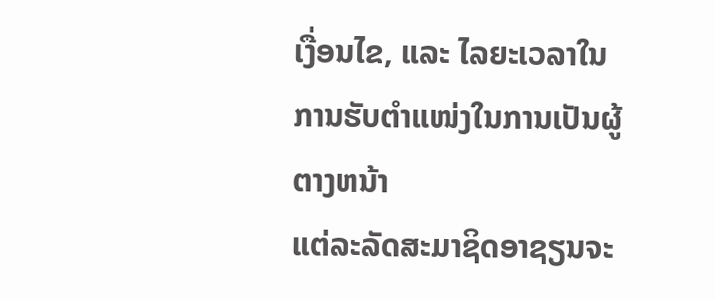ເງື່ອນໄຂ, ແລະ ໄລຍະເວລາໃນການຮັບຕຳແໜ່ງໃນການເປັນຜູ້ຕາງຫນ້າ
ແຕ່ລະລັດສະມາຊິດອາຊຽນຈະ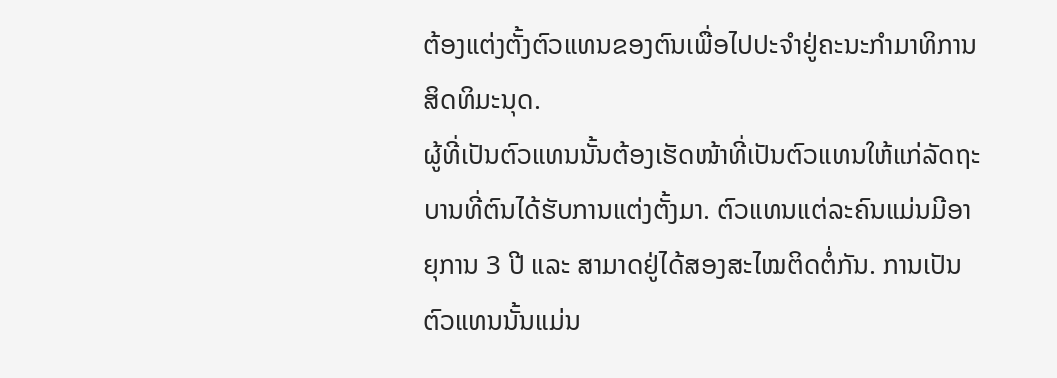ຕ້ອງແຕ່ງຕັ້ງຕົວແທນຂອງຕົນເພື່ອໄປປະຈຳຢູ່ຄະນະກຳມາທິການສິດທິມະນຸດ.
ຜູ້ທີ່ເປັນຕົວແທນນັ້ນຕ້ອງເຮັດໜ້າທີ່ເປັນຕົວແທນໃຫ້ແກ່ລັດຖະບານທີ່ຕົນໄດ້ຮັບການແຕ່ງຕັ້ງມາ. ຕົວແທນແຕ່ລະຄົນແມ່ນມີອາຍຸການ 3 ປີ ແລະ ສາມາດຢູ່ໄດ້ສອງສະໄໝຕິດຕໍ່ກັນ. ການເປັນຕົວແທນນັ້ນແມ່ນ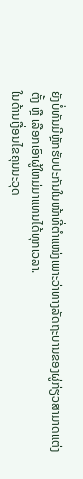ຍັງບໍ່ທັນມີຫຼັກຮັບປະກັນໃນໜ້າທີ່ຕຳແໜ່ງເພາະວ່າທາງລັດຖະບານຂອງຜູ່ກ່ຽວສາມາດແຕ່ງຕັ້ງ ຫຼື ເລືອກເອົາຜູ້ໃຫມ່ມາແທນໄດ້ທຸກເວລາ.
ໃນດ້ານເງື່ອນໄຂຄຸນນະວຸດ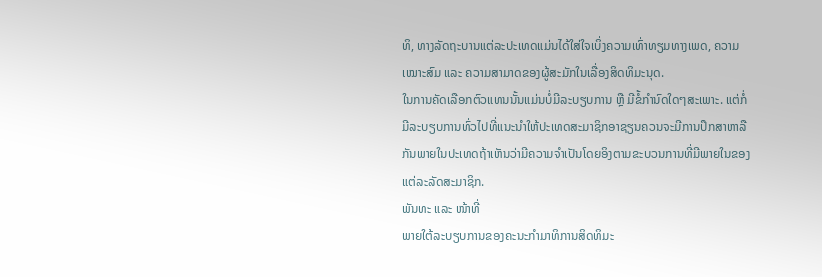ທິ, ທາງລັດຖະບານແຕ່ລະປະເທດແມ່ນໄດ້ໃສ່ໃຈເບິ່ງຄວາມເທົ່າທຽມທາງເພດ, ຄວາມເໝາະສົມ ແລະ ຄວາມສາມາດຂອງຜູ້ສະມັກໃນເລື່ອງສິດທິມະນຸດ.
ໃນການຄັດເລືອກຕົວແທນນັ້ນແມ່ນບໍ່ມີລະບຽບການ ຫຼື ມີຂໍ້ກຳນົດໃດໆສະເພາະ. ແຕ່ກໍ່ມີລະບຽບການທົ່ວໄປທີ່ແນະນຳໃຫ້ປະເທດສະມາຊິກອາຊຽນຄວນຈະມີການປຶກສາຫາລືກັນພາຍໃນປະເທດຖ້າເຫັນວ່າມີຄວາມຈຳເປັນໂດຍອິງຕາມຂະບວນການທີ່ມີພາຍໃນຂອງແຕ່ລະລັດສະມາຊິກ.
ພັນທະ ແລະ ໜ້າທີ່
ພາຍໃຕ້ລະບຽບການຂອງຄະນະກຳມາທິການສິດທິມະ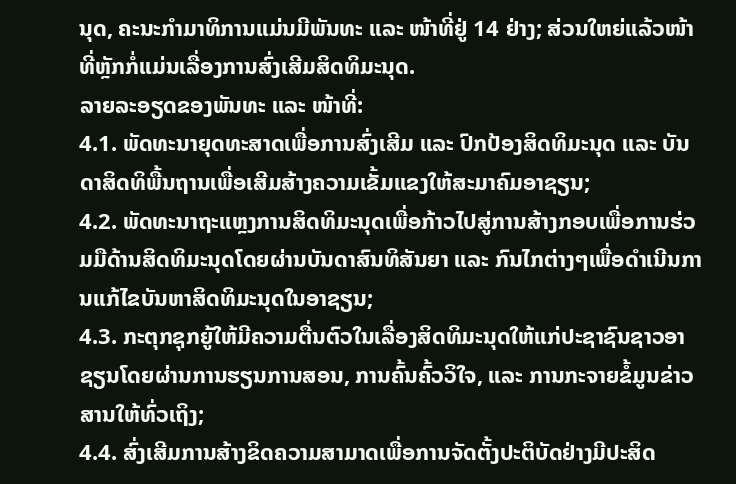ນຸດ, ຄະນະກຳມາທິການແມ່ນມີພັນທະ ແລະ ໜ້າທີ່ຢູ່ 14 ຢ່າງ; ສ່ວນໃຫຍ່ແລ້ວໜ້າທີ່ຫຼັກກໍ່ແມ່ນເລື່ອງການສົ່ງເສີມສິດທິມະນຸດ.
ລາຍລະອຽດຂອງພັນທະ ແລະ ໜ້າທີ່:
4.1. ພັດທະນາຍຸດທະສາດເພື່ອການສົ່ງເສີມ ແລະ ປົກປ້ອງສິດທິມະນຸດ ແລະ ບັນດາສິດທິພື້ນຖານເພື່ອເສີມສ້າງຄວາມເຂັ້ມແຂງໃຫ້ສະມາຄົມອາຊຽນ;
4.2. ພັດທະນາຖະແຫຼງການສິດທິມະນຸດເພື່ອກ້າວໄປສູ່ການສ້າງກອບເພື່ອການຮ່ວມມືດ້ານສິດທິມະນຸດໂດຍຜ່ານບັນດາສົນທິສັນຍາ ແລະ ກົນໄກຕ່າງໆເພື່ອດຳເນີນການແກ້ໄຂບັນຫາສິດທິມະນຸດໃນອາຊຽນ;
4.3. ກະຕຸກຊຸກຍູ້ໃຫ້ມີຄວາມຕື່ນຕົວໃນເລື່ອງສິດທິມະນຸດໃຫ້ແກ່ປະຊາຊົນຊາວອາຊຽນໂດຍຜ່ານການຮຽນການສອນ, ການຄົ້ນຄົ້ວວິໃຈ, ແລະ ການກະຈາຍຂໍ້ມູນຂ່າວສານໃຫ້ທົ່ວເຖິງ;
4.4. ສົ່ງເສີມການສ້າງຂິດຄວາມສາມາດເພື່ອການຈັດຕັ້ງປະຕິບັດຢ່າງມີປະສິດ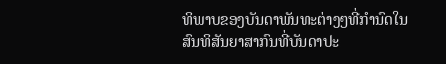ທິພາບຂອງບັນດາພັນທະຕ່າງໆທີ່ກຳນົດໃນສົນທິສັນຍາສາກົນທີ່ບັນດາປະ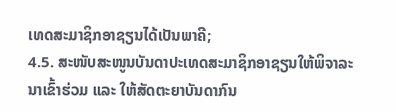ເທດສະມາຊິກອາຊຽນໄດ້ເປັນພາຄີ;
4.5. ສະໜັບສະໜູນບັນດາປະເທດສະມາຊິກອາຊຽນໃຫ້ພິຈາລະນາເຂົ້າຮ່ວມ ແລະ ໃຫ້ສັດຕະຍາບັນດາກົນ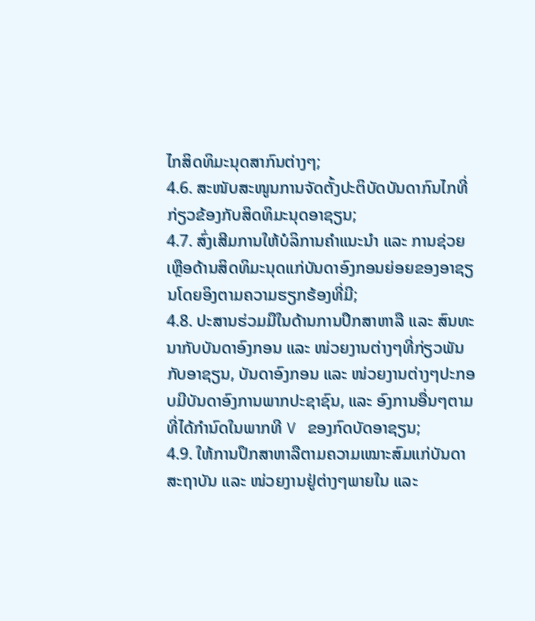ໄກສິດທິມະນຸດສາກົນຕ່າງໆ;
4.6. ສະໜັບສະໜູນການຈັດຕັ້ງປະຕິບັດບັນດາກົນໄກທີ່ກ່ຽວຂ້ອງກັບສິດທິມະນຸດອາຊຽນ;
4.7. ສົ່ງເສີມການໃຫ້ບໍລິການຄຳແນະນຳ ແລະ ການຊ່ວຍເຫຼືອດ້ານສິດທິມະນຸດແກ່ບັນດາອົງກອນຍ່ອຍຂອງອາຊຽນໂດຍອິງຕາມຄວາມຮຽກຮ້ອງທີ່ມີ;
4.8. ປະສານຮ່ວມມືໃນດ້ານການປຶກສາຫາລື ແລະ ສົນທະນາກັບບັນດາອົງກອນ ແລະ ໜ່ວຍງານຕ່າງໆທີ່ກ່ຽວພັນກັບອາຊຽນ, ບັນດາອົງກອນ ແລະ ໜ່ວຍງານຕ່າງໆປະກອບມີບັນດາອົງການພາກປະຊາຊົນ, ແລະ ອົງການອື່ນໆຕາມທີ່ໄດ້ກຳນົດໃນພາກທີ V ຂອງກົດບັດອາຊຽນ;
4.9. ໃຫ້ການປຶກສາຫາລືຕາມຄວາມເໝາະສົມແກ່ບັນດາສະຖາບັນ ແລະ ໜ່ວຍງານຢູ່ຕ່າງໆພາຍໃນ ແລະ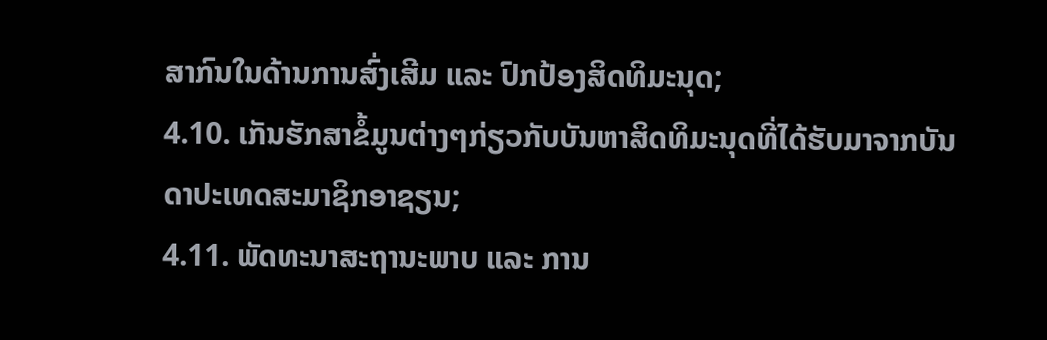ສາກົນໃນດ້ານການສົ່ງເສີມ ແລະ ປົກປ້ອງສິດທິມະນຸດ;
4.10. ເກັນຮັກສາຂໍ້ມູນຕ່າງໆກ່ຽວກັບບັນຫາສິດທິມະນຸດທີ່ໄດ້ຮັບມາຈາກບັນດາປະເທດສະມາຊິກອາຊຽນ;
4.11. ພັດທະນາສະຖານະພາບ ແລະ ການ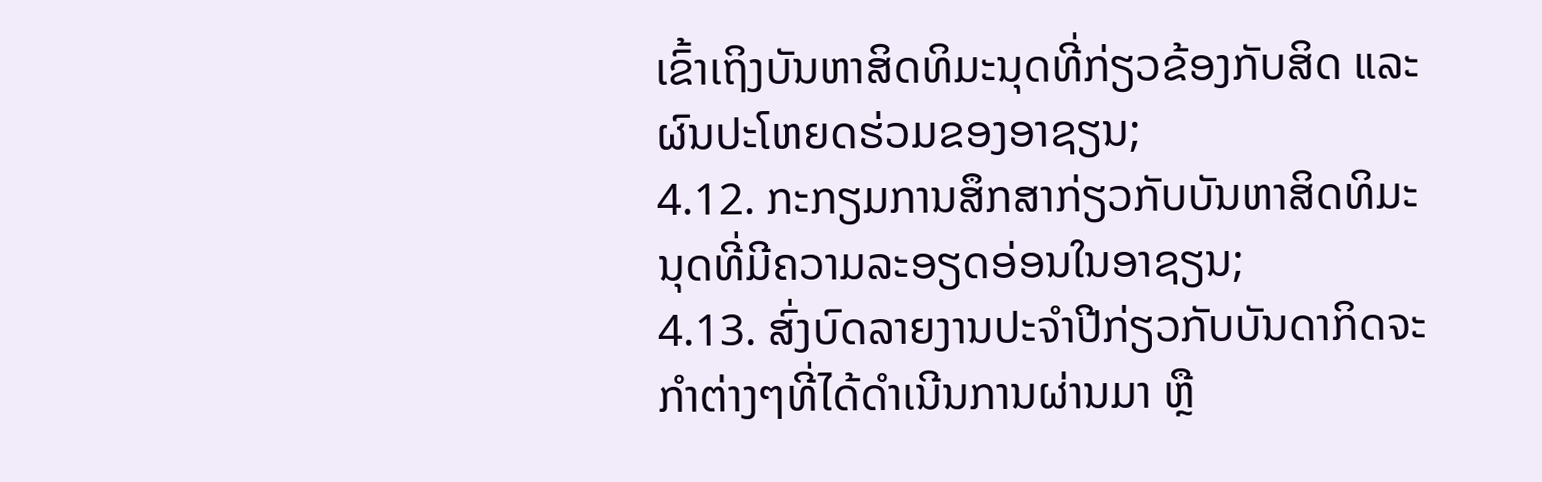ເຂົ້າເຖິງບັນຫາສິດທິມະນຸດທີ່ກ່ຽວຂ້ອງກັບສິດ ແລະ ຜົນປະໂຫຍດຮ່ວມຂອງອາຊຽນ;
4.12. ກະກຽມການສຶກສາກ່ຽວກັບບັນຫາສິດທິມະນຸດທີ່ມີຄວາມລະອຽດອ່ອນໃນອາຊຽນ;
4.13. ສົ່ງບົດລາຍງານປະຈຳປີກ່ຽວກັບບັນດາກິດຈະກຳຕ່າງໆທີ່ໄດ້ດຳເນີນການຜ່ານມາ ຫຼື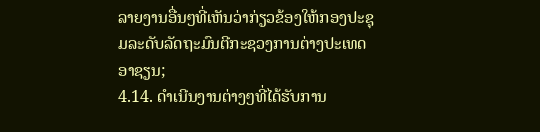ລາຍງານອື່ນໆທີ່ເຫັນວ່າກ່ຽວຂ້ອງໃຫ້ກອງປະຊຸມລະດັບລັດຖະມົນຕີກະຊວງການຕ່າງປະເທດອາຊຽນ;
4.14. ດຳເນີນງານຕ່າງໆທີ່ໄດ້ຮັບການ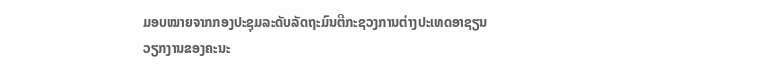ມອບໝາຍຈາກກອງປະຊຸມລະດັບລັດຖະມົນຕີກະຊວງການຕ່າງປະເທດອາຊຽນ
ວຽກງານຂອງຄະນະ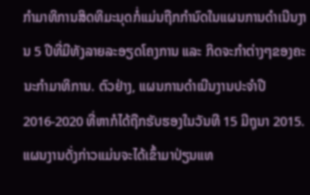ກຳມາທິການສິດທິມະນຸດກໍ່ແມ່ນຖືກກຳນົດໃນແຜນການດຳເນີນງານ 5 ປີທີ່ມີທັງລາຍລະອຽດໂຄງການ ແລະ ກິດຈະກຳຕ່າງໆຂອງຄະນະກຳມາທິການ. ຕົວຢ່າງ, ແຜນການດຳເນີນງານປະຈຳປີ 2016-2020 ທີ່ຫາກໍໄດ້ຖືກຮັບຮອງໃນວັນທີ 15 ມີຖຸນາ 2015. ແຜນງານດັ່ງກ່າວແມ່ນຈະໄດ້ເຂົ້າມາປ່ຽນແທ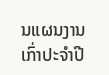ນແຜນງານເກົ່າປະຈຳປີ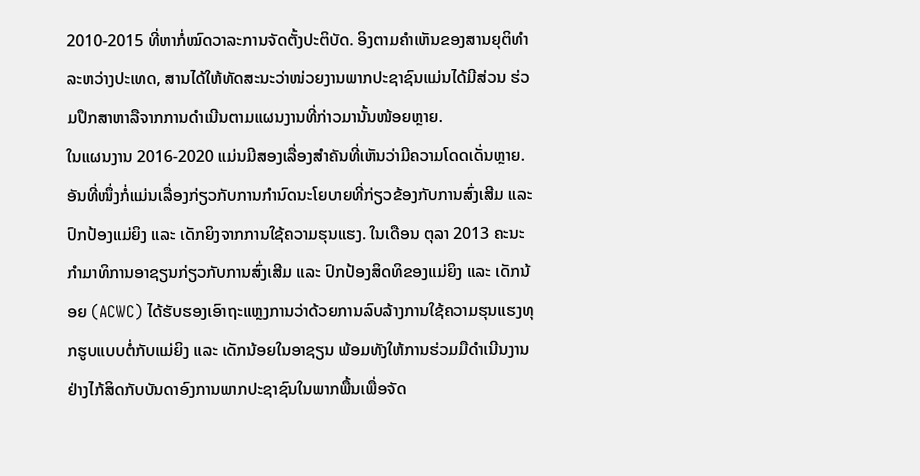2010-2015 ທີ່ຫາກໍ່ໝົດວາລະການຈັດຕັ້ງປະຕິບັດ. ອິງຕາມຄຳເຫັນຂອງສານຍຸຕິທຳລະຫວ່າງປະເທດ, ສານໄດ້ໃຫ້ທັດສະນະວ່າໜ່ວຍງານພາກປະຊາຊົນແມ່ນໄດ້ມີສ່ວນ ຮ່ວມປຶກສາຫາລືຈາກການດຳເນີນຕາມແຜນງານທີ່ກ່າວມານັ້ນໜ້ອຍຫຼາຍ.
ໃນແຜນງານ 2016-2020 ແມ່ນມີສອງເລື່ອງສຳຄັນທີ່ເຫັນວ່າມີຄວາມໂດດເດັ່ນຫຼາຍ. ອັນທີ່ໜຶ່ງກໍ່ແມ່ນເລື່ອງກ່ຽວກັບການກຳນົດນະໂຍບາຍທີ່ກ່ຽວຂ້ອງກັບການສົ່ງເສີມ ແລະ ປົກປ້ອງແມ່ຍິງ ແລະ ເດັກຍິງຈາກການໃຊ້ຄວາມຮຸນແຮງ. ໃນເດືອນ ຕຸລາ 2013 ຄະນະກຳມາທິການອາຊຽນກ່ຽວກັບການສົ່ງເສີມ ແລະ ປົກປ້ອງສິດທິຂອງແມ່ຍິງ ແລະ ເດັກນ້ອຍ (ACWC) ໄດ້ຮັບຮອງເອົາຖະແຫຼງການວ່າດ້ວຍການລົບລ້າງການໃຊ້ຄວາມຮຸນແຮງທຸກຮູບແບບຕໍ່ກັບແມ່ຍິງ ແລະ ເດັກນ້ອຍໃນອາຊຽນ ພ້ອມທັງໃຫ້ການຮ່ວມມືດຳເນີນງານຢ່າງໄກ້ສິດກັບບັນດາອົງການພາກປະຊາຊົນໃນພາກພື້ນເພື່ອຈັດ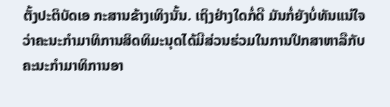ຕັ້ງປະຕິບັດເອ ກະສານຂ້າງເທິງນັ້ນ. ເຖິງຢ່າງໃດກໍ່ດີ ມັນກໍ່ຍັງບໍ່ທັນແນ່ໃຈວ່າຄະນະກຳມາທິການສິດທິມະນຸດໄດ້ມີສ່ວນຮ່ວມໃນການປຶກສາຫາລືກັບຄະນະກຳມາທິການອາ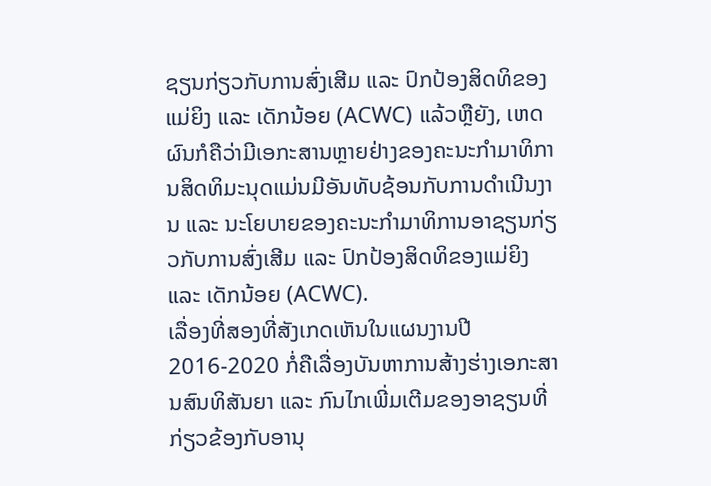ຊຽນກ່ຽວກັບການສົ່ງເສີມ ແລະ ປົກປ້ອງສິດທິຂອງແມ່ຍິງ ແລະ ເດັກນ້ອຍ (ACWC) ແລ້ວຫຼືຍັງ, ເຫດຜົນກໍຄືວ່າມີເອກະສານຫຼາຍຢ່າງຂອງຄະນະກຳມາທິການສິດທິມະນຸດແມ່ນມີອັນທັບຊ້ອນກັບການດຳເນີນງານ ແລະ ນະໂຍບາຍຂອງຄະນະກຳມາທິການອາຊຽນກ່ຽວກັບການສົ່ງເສີມ ແລະ ປົກປ້ອງສິດທິຂອງແມ່ຍິງ ແລະ ເດັກນ້ອຍ (ACWC).
ເລື່ອງທີ່ສອງທີ່ສັງເກດເຫັນໃນແຜນງານປີ 2016-2020 ກໍ່ຄືເລື່ອງບັນຫາການສ້າງຮ່າງເອກະສານສົນທິສັນຍາ ແລະ ກົນໄກເພີ່ມເຕີມຂອງອາຊຽນທີ່ກ່ຽວຂ້ອງກັບອານຸ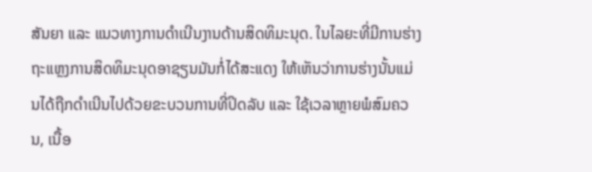ສັນຍາ ແລະ ແນວທາງການດຳເນີນງານດ້ານສິດທິມະນຸດ. ໃນໄລຍະທີ່ມີການຮ່າງຖະແຫຼງການສິດທິມະນຸດອາຊຽນມັນກໍ່ໄດ້ສະແດງ ໃຫ້ເຫັນວ່າການຮ່າງນັ້ນແມ່ນໄດ້ຖືກດຳເນີນໄປດ້ວຍຂະບວນການທີ່ປິດລັບ ແລະ ໃຊ້ເວລາຫຼາຍພໍສົມຄວນ, ເນື້ອ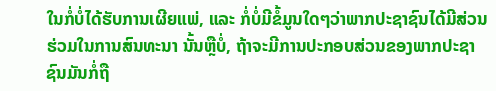ໃນກໍ່ບໍ່ໄດ້ຮັບການເຜີຍແພ່, ແລະ ກໍ່ບໍ່ມີຂໍ້ມູນໃດໆວ່າພາກປະຊາຊົນໄດ້ມີສ່ວນຮ່ວມໃນການສົນທະນາ ນັ້ນຫຼືບໍ່, ຖ້າຈະມີການປະກອບສ່ວນຂອງພາກປະຊາຊົນມັນກໍ່ຖື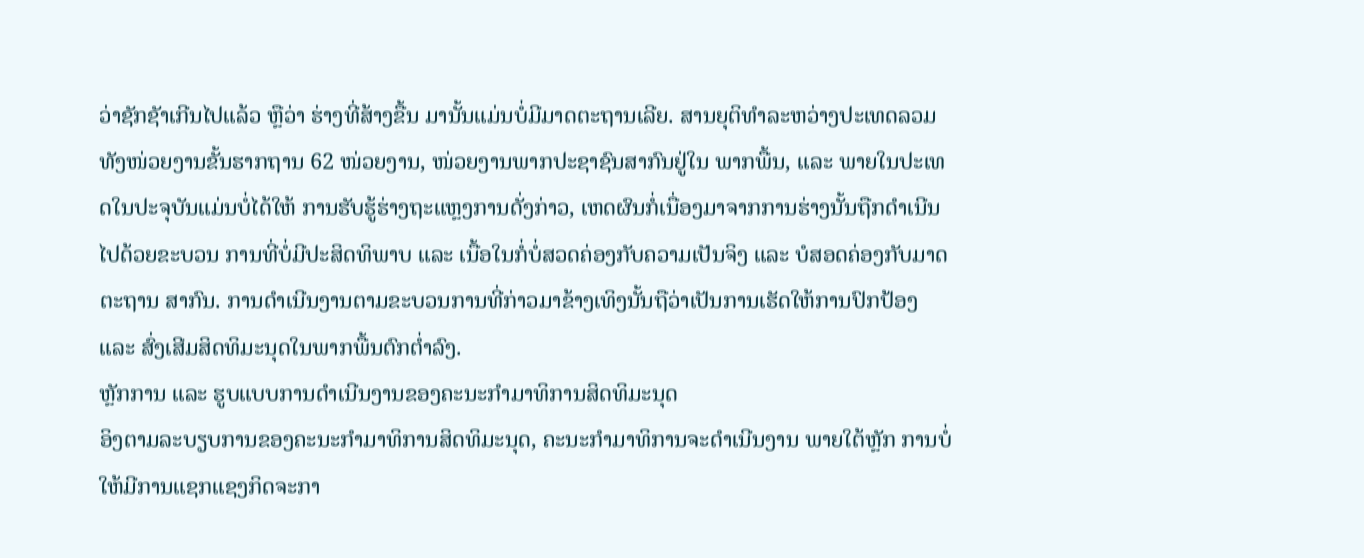ວ່າຊັກຊັາເກີນໄປແລ້ວ ຫຼືວ່າ ຮ່າງທີ່ສ້າງຂື້ນ ມານັ້ນແມ່ນບໍ່ມີມາດຕະຖານເລີຍ. ສານຍຸຕິທຳລະຫວ່າງປະເທດລວມທັງໜ່ວຍງານຂັ້ນຮາກຖານ 62 ໜ່ວຍງານ, ໜ່ວຍງານພາກປະຊາຊົນສາກົນຢູ່ໃນ ພາກພື້ນ, ແລະ ພາຍໃນປະເທດໃນປະຈຸບັນແມ່ນບໍ່ໄດ້ໃຫ້ ການຮັບຮູ້ຮ່າງຖະແຫຼງການດັ່ງກ່າວ, ເຫດຜົນກໍ່ເນື່ອງມາຈາກການຮ່າງນັ້ນຖືກດຳເນີນໄປດ້ວຍຂະບວນ ການທີ່ບໍ່ມີປະສິດທິພາບ ແລະ ເນື້ອໃນກໍ່ບໍ່ສວດຄ່ອງກັບຄວາມເປັນຈິງ ແລະ ບໍສອດຄ່ອງກັບມາດຕະຖານ ສາກົນ. ການດຳເນີນງານຕາມຂະບວນການທີ່ກ່າວມາຂ້າງເທິງນັ້ນຖືວ່າເປັນການເຮັດໃຫ້ການປົກປ້ອງ ແລະ ສົ່ງເສີມສິດທິມະນຸດໃນພາກພື້ນຕົກຕ່ຳລົງ.
ຫຼັກການ ແລະ ຮູບແບບການດຳເນີນງານຂອງຄະນະກຳມາທິການສິດທິມະນຸດ
ອິງຕາມລະບຽບການຂອງຄະນະກຳມາທິການສິດທິມະນຸດ, ຄະນະກຳມາທິການຈະດຳເນີນງານ ພາຍໃຕ້ຫຼັກ ການບໍ່ໃຫ້ມີການແຊກແຊງກິດຈະກາ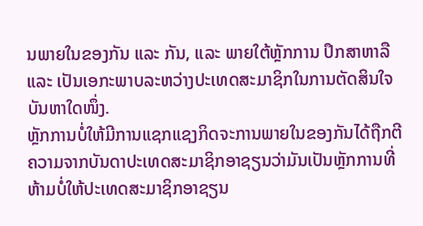ນພາຍໃນຂອງກັນ ແລະ ກັນ, ແລະ ພາຍໃຕ້ຫຼັກການ ປຶກສາຫາລື ແລະ ເປັນເອກະພາບລະຫວ່າງປະເທດສະມາຊິກໃນການຕັດສິນໃຈບັນຫາໃດໜຶ່ງ.
ຫຼັກການບໍ່ໃຫ້ມີການແຊກແຊງກິດຈະການພາຍໃນຂອງກັນໄດ້ຖືກຕີຄວາມຈາກບັນດາປະເທດສະມາຊິກອາຊຽນວ່າມັນເປັນຫຼັກການທີ່ຫ້າມບໍ່ໃຫ້ປະເທດສະມາຊິກອາຊຽນ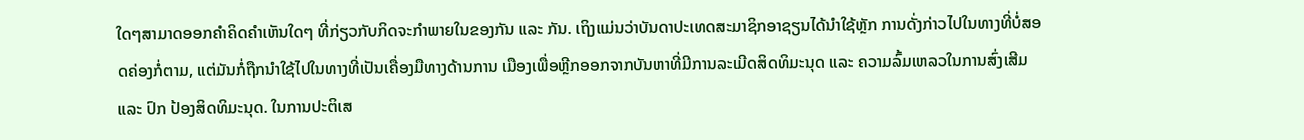ໃດໆສາມາດອອກຄຳຄິດຄຳເຫັນໃດໆ ທີ່ກ່ຽວກັບກິດຈະກຳພາຍໃນຂອງກັນ ແລະ ກັນ. ເຖິງແມ່ນວ່າບັນດາປະເທດສະມາຊິກອາຊຽນໄດ້ນຳໃຊ້ຫຼັກ ການດັ່ງກ່າວໄປໃນທາງທີ່ບໍ່ສອດຄ່ອງກໍ່ຕາມ, ແຕ່ມັນກໍ່ຖືກນຳໃຊ້ໄປໃນທາງທີ່ເປັນເຄື່ອງມືທາງດ້ານການ ເມືອງເພື່ອຫຼີກອອກຈາກບັນຫາທີ່ມີການລະເມີດສິດທິມະນຸດ ແລະ ຄວາມລົ້ມເຫລວໃນການສົ່ງເສີມ ແລະ ປົກ ປ້ອງສິດທິມະນຸດ. ໃນການປະຕິເສ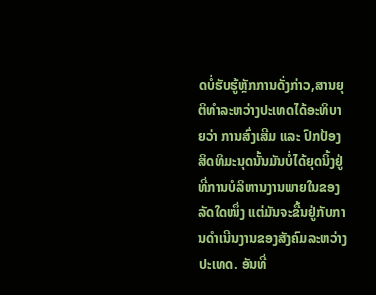ດບໍ່ຮັບຮູ້ຫຼັກການດັ່ງກ່າວ,ສານຍຸຕິທຳລະຫວ່າງປະເທດໄດ້ອະທິບາຍວ່າ ການສົ່ງເສີມ ແລະ ປົກປ້ອງສິດທິມະນຸດນັ້ນມັນບໍ່ໄດ້ຍຸດນິ້ງຢູ່ທີ່ການບໍລິຫານງານພາຍໃນຂອງລັດໃດໜຶ່ງ ແຕ່ມັນຈະຂື້ນຢູ່ກັບການດຳເນີນງານຂອງສັງຄົມລະຫວ່າງປະເທດ. ອັນທີ່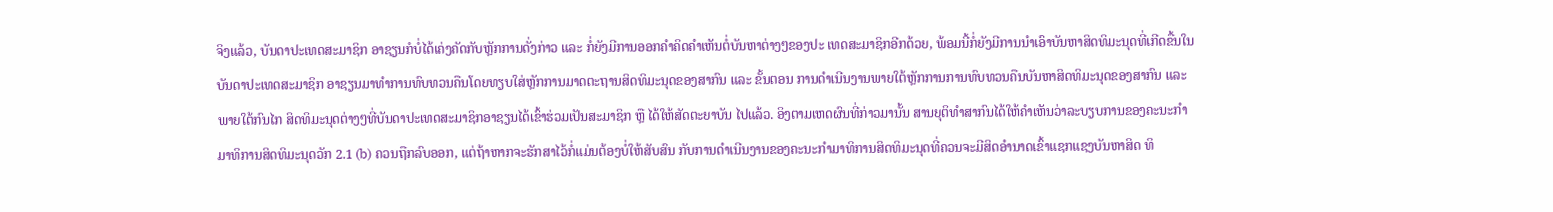ຈິງແລ້ວ, ບັນດາປະເທດສະມາຊິກ ອາຊຽນກໍບໍ່ໄດ້ເຄ່ງຄັດກັບຫຼັກການດັ່ງກ່າວ ແລະ ກໍ່ຍັງມີການອອກຄຳຄິດຄຳເຫັນຕໍ່ບັນຫາຕ່າງໆຂອງປະ ເທດສະມາຊິກອີກດ້ວຍ, ພ້ອມນີ້ກໍ່ຍັງມີການນຳເອົາບັນຫາສິດທິມະນຸດທີ່ເກີດຂື້ນໃນບັນດາປະເທດສະມາຊິກ ອາຊຽນມາທຳການທົບທວນຄືນໂດຍທຽບໃສ່ຫຼັກການມາດຕະຖານສິດທິມະນຸດຂອງສາກົນ ແລະ ຂັ້ນຕອນ ການດຳເນີນງານພາຍໃຕ້ຫຼັກການການທົບທວນຄືນບັນຫາສິດທິມະນຸດຂອງສາກົນ ແລະ ພາຍໃຕ້ກົນໄກ ສິດທິມະນຸດຕ່າງໆທີ່ບັນດາປະເທດສະມາຊິກອາຊຽນໄດ້ເຂົ້າຮ່ວມເປັນສະມາຊິກ ຫຼື ໄດ້ໃຫ້ສັດຕະຍາບັນ ໄປແລ້ວ. ອິງຕາມເຫດຜົນທີ່ກ່າວມານັ້ນ ສານຍຸຕິທຳສາກົນໄດ້ໃຫ້ຄຳເຫັນວ່າລະບຽບການຂອງຄະນະກຳມາທິການສິດທິມະນຸດວັກ 2.1 (b) ຄວນຖືກລົບອອກ, ແຕ່ຖ້າຫາກຈະຮັກສາໄວ້ກໍ່ແມ່ນຕ້ອງບໍ່ໃຫ້ສັບສົນ ກັບການດຳເນີນງານຂອງຄະນະກຳມາທິການສິດທິມະນຸດທີ່ຄວນຈະມີສິດອຳນາດເຂົ້າແຊກແຊງບັນຫາສິດ ທິ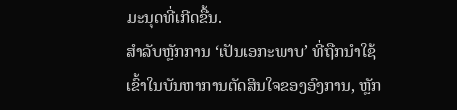ມະນຸດທີ່ເກີດຂື້ນ.
ສຳລັບຫຼັກການ ‘ເປັນເອກະພາບ’ ທີ່ຖືກນຳໃຊ້ເຂົ້າໃນບັນຫາການຕັດສິນໃຈຂອງອົງການ, ຫຼັກ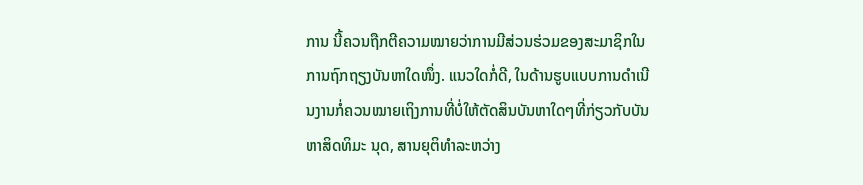ການ ນີ້ຄວນຖືກຕີຄວາມໝາຍວ່າການມີສ່ວນຮ່ວມຂອງສະມາຊິກໃນການຖົກຖຽງບັນຫາໃດໜຶ່ງ. ແນວໃດກໍ່ດີ, ໃນດ້ານຮູບແບບການດຳເນີນງານກໍ່ຄວນໝາຍເຖິງການທີ່ບໍ່ໃຫ້ຕັດສິນບັນຫາໃດໆທີ່ກ່ຽວກັບບັນຫາສິດທິມະ ນຸດ, ສານຍຸຕິທຳລະຫວ່າງ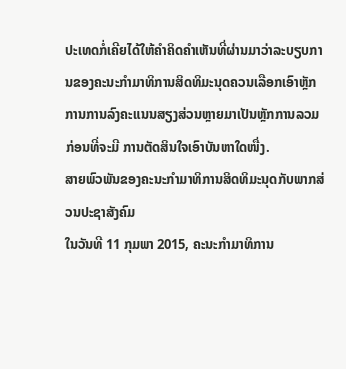ປະເທດກໍ່ເຄີຍໄດ້ໃຫ້ຄຳຄິດຄຳເຫັນທີ່ຜ່ານມາວ່າລະບຽບການຂອງຄະນະກຳມາທິການສິດທິມະນຸດຄວນເລືອກເອົາຫຼັກການການລົງຄະແນນສຽງສ່ວນຫຼາຍມາເປັນຫຼັກການລວມກ່ອນທີ່ຈະມີ ການຕັດສິນໃຈເອົາບັນຫາໃດໜື່ງ.
ສາຍພົວພັນຂອງຄະນະກຳມາທິການສິດທິມະນຸດກັບພາກສ່ວນປະຊາສັງຄົມ
ໃນວັນທີ 11 ກຸມພາ 2015, ຄະນະກຳມາທິການ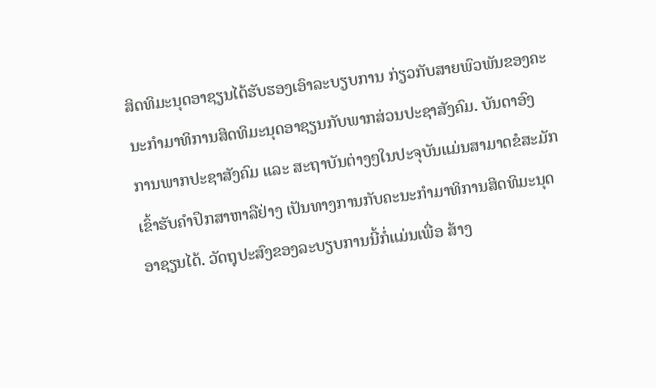ສິດທິມະນຸດອາຊຽນໄດ້ຮັບຮອງເອົາລະບຽບການ ກ່ຽວກັບສາຍພົວພັນຂອງຄະນະກຳມາທິການສິດທິມະນຸດອາຊຽນກັບພາກສ່ວນປະຊາສັງຄົມ. ບັນດາອົງ ການພາກປະຊາສັງຄົມ ແລະ ສະຖາບັນຕ່າງໆໃນປະຈຸບັນແມ່ນສາມາດຂໍສະມັກເຂົ້າຮັບຄຳປຶກສາຫາລືຢ່າງ ເປັນທາງການກັບຄະນະກຳມາທິການສິດທິມະນຸດອາຊຽນໄດ້. ວັດຖຸປະສົງຂອງລະບຽບການນີ້ກໍ່ແມ່ນເພື່ອ ສ້າງ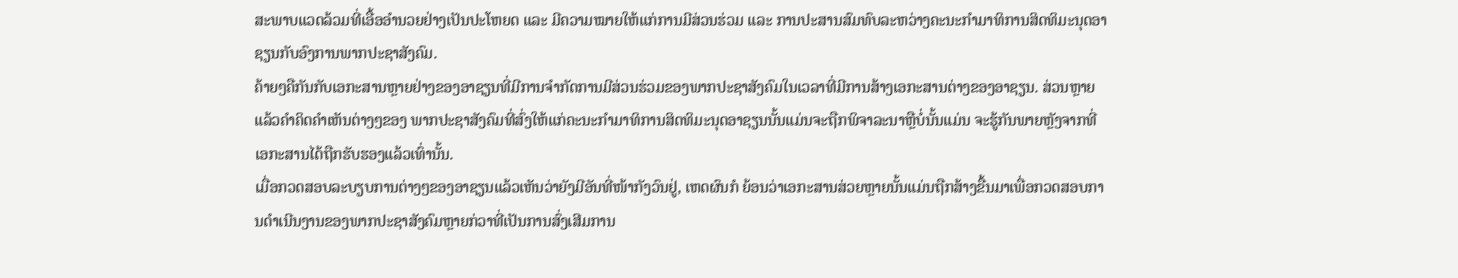ສະພາບແວດລ້ວມທີ່ເອື້ອອຳນວຍຢ່າງເປັນປະໂຫຍດ ແລະ ມີຄວາມໝາຍໃຫ້ແກ່ການມີສ່ວນຮ່ວມ ແລະ ການປະສານສົມທົບລະຫວ່າງຄະນະກຳມາທິການສິດທິມະນຸດອາຊຽນກັບອົງການພາກປະຊາສັງຄົມ.
ຄ້າຍໆຄືກັນກັບເອກະສານຫຼາຍຢ່າງຂອງອາຊຽນທີ່ມີການຈຳກັດການມີສ່ວນຮ່ວມຂອງພາກປະຊາສັງຄົມໃນເວລາທີ່ມີການສ້າງເອກະສານຕ່າງຂອງອາຊຽນ. ສ່ວນຫຼາຍແລ້ວຄຳຄິດຄຳເຫັນຕ່າງໆຂອງ ພາກປະຊາສັງຄົມທີ່ສົ່ງໃຫ້ແກ່ຄະນະກຳມາທິການສິດທິມະນຸດອາຊຽນນັ້ນແມ່ນຈະຖືກພິຈາລະນາຫຼືບໍ່ນັ້ນແມ່ນ ຈະຮູ້ກັນພາຍຫຼັງຈາກທີ່ເອກະສານໄດ້ຖືກຮັບຮອງແລ້ວເທົ່ານັ້ນ.
ເມື່ອກວດສອບລະບຽບການຕ່າງໆຂອງອາຊຽນແລ້ວເຫັນວ່າຍັງມີອັນທີ່ໜ້າກັງວົນຢູ່, ເຫດຜົນກໍ ຍ້ອນວ່າເອກະສານສ່ວຍຫຼາຍນັ້ນແມ່ນຖືກສ້າງຂື້ນມາເພື່ອກວດສອບການດຳເນີນງານຂອງພາກປະຊາສັງຄົມຫຼາຍກ່ວາທີ່ເປັນການສົ່ງເສີມການ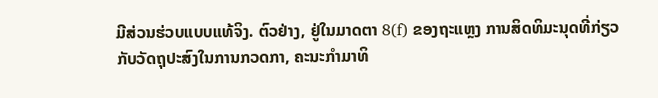ມີສ່ວນຮ່ວບແບບແທ້ຈິງ. ຕົວຢ່າງ, ຢູ່ໃນມາດຕາ 8(f) ຂອງຖະແຫຼງ ການສິດທິມະນຸດທີ່ກ່ຽວກັບວັດຖຸປະສົງໃນການກວດກາ, ຄະນະກຳມາທິ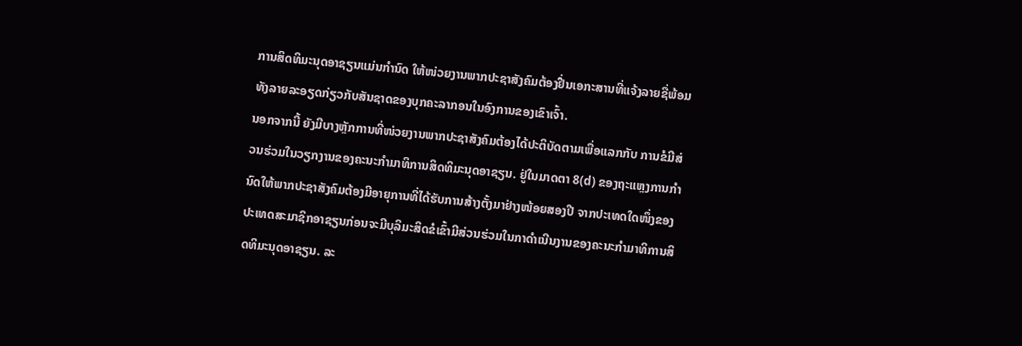ການສິດທິມະນຸດອາຊຽນແມ່ນກຳນົດ ໃຫ້ໜ່ວຍງານພາກປະຊາສັງຄົມຕ້ອງຢື່ນເອກະສານທີ່ແຈ້ງລາຍຊື່ພ້ອມທັງລາຍລະອຽດກ່ຽວກັບສັນຊາດຂອງບຸກຄະລາກອນໃນອົງການຂອງເຂົາເຈົ້າ.
ນອກຈາກນີ້ ຍັງມີບາງຫຼັກການທີ່ໜ່ວຍງານພາກປະຊາສັງຄົມຕ້ອງໄດ້ປະຕິບັດຕາມເພື່ອແລກກັບ ການຂໍມີສ່ວນຮ່ວມໃນວຽກງານຂອງຄະນະກຳມາທິການສິດທິມະນຸດອາຊຽນ. ຢູ່ໃນມາດຕາ 8(d) ຂອງຖະແຫຼງການກຳນົດໃຫ້ພາກປະຊາສັງຄົມຕ້ອງມີອາຍຸການທີ່ໄດ້ຮັບການສ້າງຕັ້ງມາຢ່າງໜ້ອຍສອງປີ ຈາກປະເທດໃດໜຶ່ງຂອງປະເທດສະມາຊິກອາຊຽນກ່ອນຈະມີບຸລິມະສິດຂໍເຂົ້າມີສ່ວນຮ່ວມໃນກາດຳເນີນງານຂອງຄະນະກຳມາທິການສິດທິມະນຸດອາຊຽນ. ລະ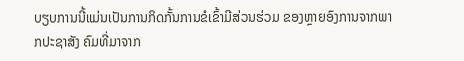ບຽບການນີ້ແມ່ນເປັນການກິດກັ້ນການຂໍເຂົ້າມີສ່ວນຮ່ວມ ຂອງຫຼາຍອົງການຈາກພາກປະຊາສັງ ຄົມທີ່ມາຈາກ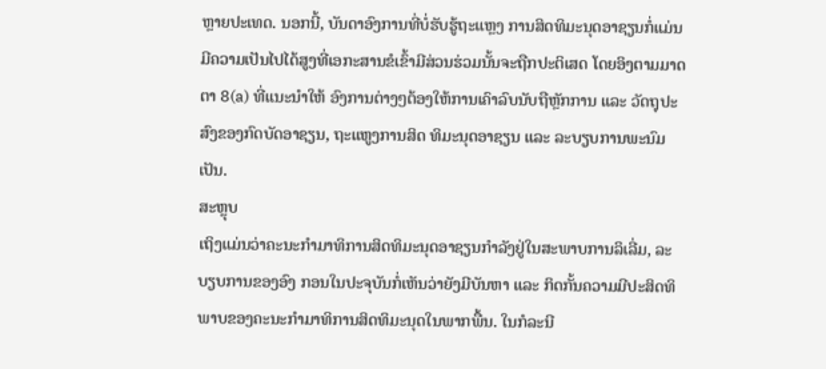ຫຼາຍປະເທດ. ນອກນີ້, ບັນດາອົງການທີ່ບໍ່ຮັບຮູ້ຖະແຫຼງ ການສິດທິມະນຸດອາຊຽນກໍ່ແມ່ນມີຄວາມເປັນໄປໄດ້ສູງທີ່ເອກະສານຂໍເຂົ້າມີສ່ວນຮ່ວມນັ້ນຈະຖືກປະຕິເສດ ໂດຍອິງຕາມມາດຕາ 8(a) ທີ່ແນະນຳໃຫ້ ອົງການຕ່າງໆຕ້ອງໃຫ້ການເຄົາລົບນັບຖືຫຼັກການ ແລະ ວັດຖຸປະ ສົງຂອງກົດບັດອາຊຽນ, ຖະແຫູງການສິດ ທິມະນຸດອາຊຽນ ແລະ ລະບຽບການພະນົມເປັນ.
ສະຫຼຸບ
ເຖິງແມ່ນວ່າຄະນະກຳມາທິການສິດທິມະນຸດອາຊຽນກຳລັງຢູ່ໃນສະພາບການລິເລີ່ມ, ລະບຽບການຂອງອົງ ກອນໃນປະຈຸບັນກໍ່ເຫັນວ່າຍັງມີບັນຫາ ແລະ ກິດກັ້ນຄວາມມີປະສິດທິພາບຂອງຄະນະກຳມາທິການສິດທິມະນຸດໃນພາກພື້ນ. ໃນກໍລະນີ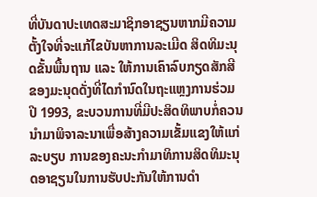ທີ່ບັນດາປະເທດສະມາຊິກອາຊຽນຫາກມີຄວາມຕັ້ງໃຈທີ່ຈະແກ້ໄຂບັນຫາການລະເມີດ ສິດທິມະນຸດຂັ້ນພື້ນຖານ ແລະ ໃຫ້ການເຄົາລົບກຽດສັກສີຂອງມະນຸດດັ່ງທີ່ໄດກຳນົດໃນຖະແຫຼງການຮ່ວມປີ 1993, ຂະບວນການທີ່ມີປະສິດທິພາບກໍ່ຄວນນຳມາພິຈາລະນາເພື່ອສ້າງຄວາມເຂັ້ມແຂງໃຫ້ແກ່ລະບຽບ ການຂອງຄະນະກຳມາທິການສິດທິມະນຸດອາຊຽນໃນການຮັບປະກັນໃຫ້ການດຳ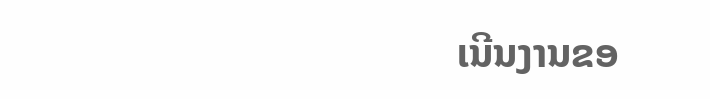ເນີນງານຂອ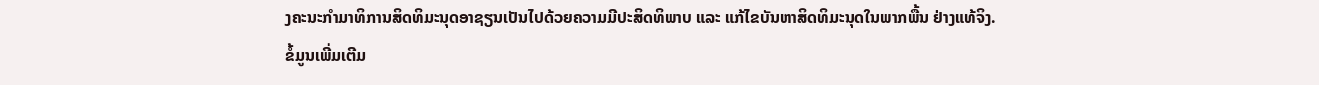ງຄະນະກຳມາທິການສິດທິມະນຸດອາຊຽນເປັນໄປດ້ວຍຄວາມມີປະສິດທິພາບ ແລະ ແກ້ໄຂບັນຫາສິດທິມະນຸດໃນພາກພື້ນ ຢ່າງແທ້ຈິງ.
ຂໍ້ມູນເພີ່ມເຕີມ